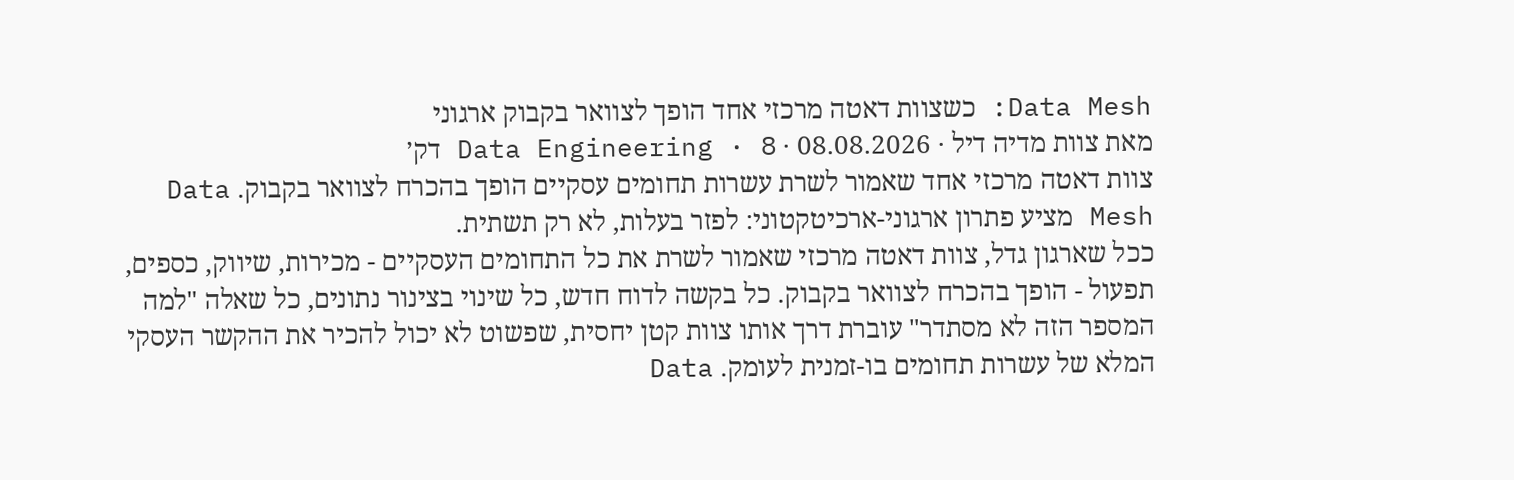Data Mesh: כשצוות דאטה מרכזי אחד הופך לצוואר בקבוק ארגוני
מאת צוות מדיה דיל · 08.08.2026 · Data Engineering · 8 דק׳
צוות דאטה מרכזי אחד שאמור לשרת עשרות תחומים עסקיים הופך בהכרח לצוואר בקבוק. Data Mesh מציע פתרון ארגוני-ארכיטקטוני: לפזר בעלות, לא רק תשתית.
ככל שארגון גדל, צוות דאטה מרכזי שאמור לשרת את כל התחומים העסקיים - מכירות, שיווק, כספים, תפעול - הופך בהכרח לצוואר בקבוק. כל בקשה לדוח חדש, כל שינוי בצינור נתונים, כל שאלה "למה המספר הזה לא מסתדר" עוברת דרך אותו צוות קטן יחסית, שפשוט לא יכול להכיר את ההקשר העסקי המלא של עשרות תחומים בו-זמנית לעומק. Data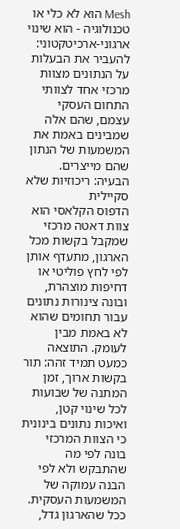Mesh הוא לא כלי או טכנולוגיה - הוא שינוי ארגוני-ארכיטקטוני: להעביר את הבעלות על הנתונים מצוות מרכזי אחד לצוותי התחום העסקי עצמם, שהם אלה שמבינים באמת את המשמעות של הנתון שהם מייצרים.
הבעיה: ריכוזיות שלא סקיילית
הדפוס הקלאסי הוא צוות דאטה מרכזי שמקבל בקשות מכל הארגון, מתעדף אותן לפי לחץ פוליטי או דחיפות מוצהרת, ובונה צינורות נתונים עבור תחומים שהוא לא באמת מבין לעומק. התוצאה כמעט תמיד זהה: תור בקשות ארוך, זמן המתנה של שבועות לכל שינוי קטן, ואיכות נתונים בינונית כי הצוות המרכזי בונה לפי מה שהתבקש ולא לפי הבנה עמוקה של המשמעות העסקית. ככל שהארגון גדל,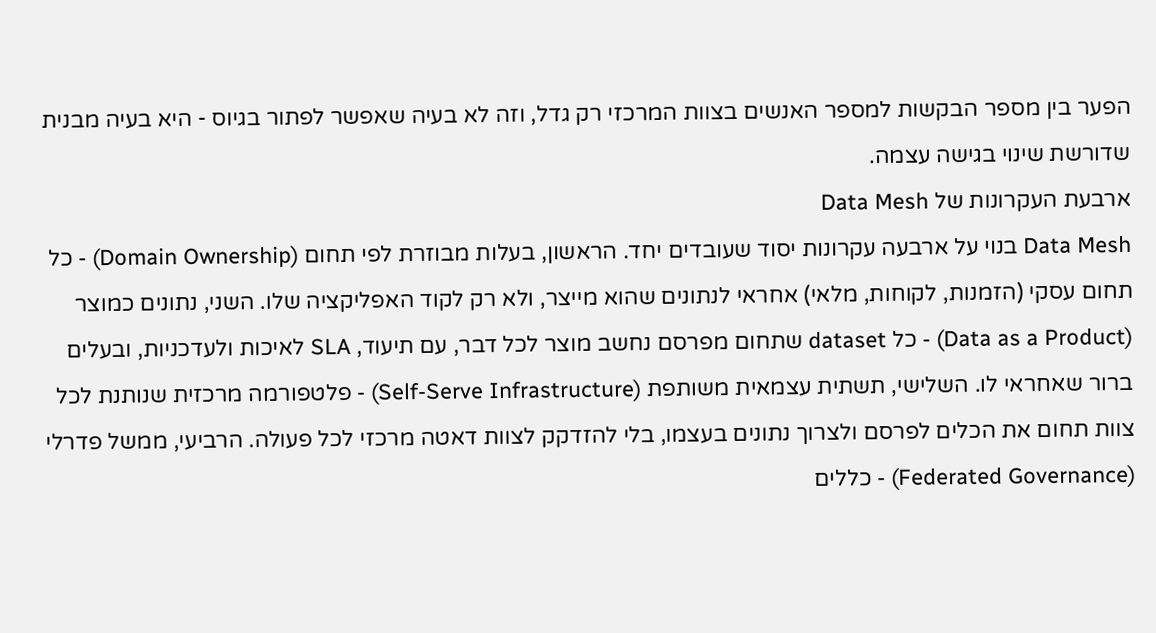הפער בין מספר הבקשות למספר האנשים בצוות המרכזי רק גדל, וזה לא בעיה שאפשר לפתור בגיוס - היא בעיה מבנית שדורשת שינוי בגישה עצמה.
ארבעת העקרונות של Data Mesh
Data Mesh בנוי על ארבעה עקרונות יסוד שעובדים יחד. הראשון, בעלות מבוזרת לפי תחום (Domain Ownership) - כל תחום עסקי (הזמנות, לקוחות, מלאי) אחראי לנתונים שהוא מייצר, ולא רק לקוד האפליקציה שלו. השני, נתונים כמוצר (Data as a Product) - כל dataset שתחום מפרסם נחשב מוצר לכל דבר, עם תיעוד, SLA לאיכות ולעדכניות, ובעלים ברור שאחראי לו. השלישי, תשתית עצמאית משותפת (Self-Serve Infrastructure) - פלטפורמה מרכזית שנותנת לכל צוות תחום את הכלים לפרסם ולצרוך נתונים בעצמו, בלי להזדקק לצוות דאטה מרכזי לכל פעולה. הרביעי, ממשל פדרלי (Federated Governance) - כללים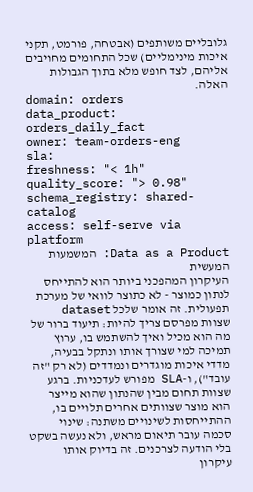גלובליים משותפים (אבטחה, פורמט, תקני איכות מינימליים) שכל התחומים מחויבים אליהם, לצד חופש מלא בתוך הגבולות האלה.
domain: orders
data_product: orders_daily_fact
owner: team-orders-eng
sla:
freshness: "< 1h"
quality_score: "> 0.98"
schema_registry: shared-catalog
access: self-serve via platform
Data as a Product: המשמעות המעשית
העיקרון המהפכני ביותר הוא להתייחס לנתון כמוצר - לא כתוצר לוואי של מערכת תפעולית. זה אומר שלכל dataset שצוות מפרסם צריך להיות: תיעוד ברור של מה הוא מכיל ואיך להשתמש בו, ערוץ תמיכה למי שצורך אותו ונתקל בבעיה, מדדי איכות מוגדרים ונמדדים (לא רק "זה עובד"), ו-SLA מפורש לעדכניות. ברגע שצוות תחום מבין שהנתון שהוא מייצר הוא מוצר שצוותים אחרים תלויים בו, ההתייחסות לשינויים משתנה: שינוי סכמה עובר תיאום מראש, ולא נעשה בשקט בלי הודעה לצרכנים. זה בדיוק אותו עיקרון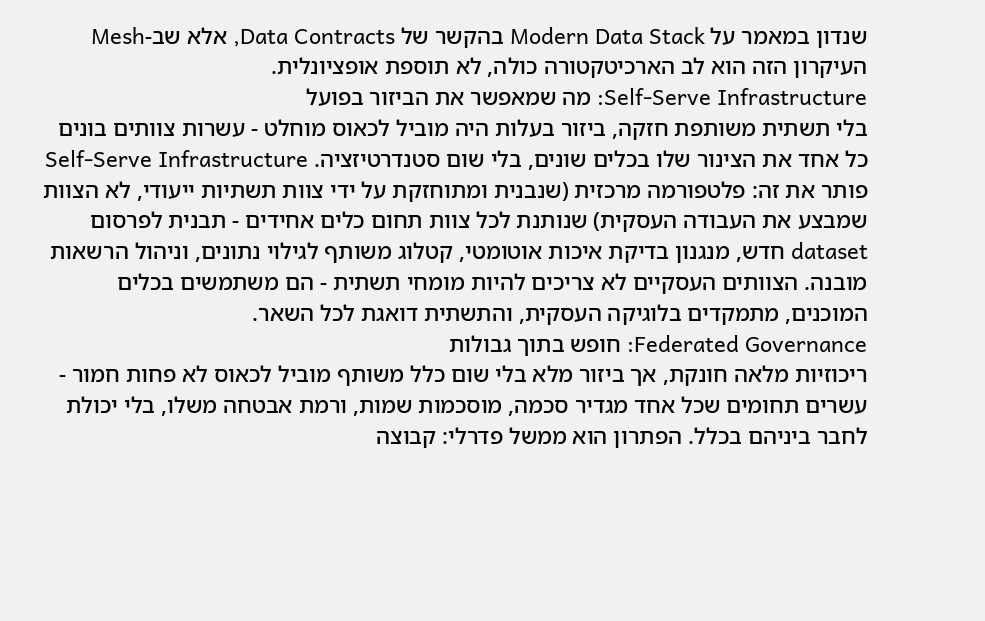שנדון במאמר על Modern Data Stack בהקשר של Data Contracts, אלא שב-Mesh העיקרון הזה הוא לב הארכיטקטורה כולה, לא תוספת אופציונלית.
Self-Serve Infrastructure: מה שמאפשר את הביזור בפועל
בלי תשתית משותפת חזקה, ביזור בעלות היה מוביל לכאוס מוחלט - עשרות צוותים בונים כל אחד את הצינור שלו בכלים שונים, בלי שום סטנדרטיזציה. Self-Serve Infrastructure פותר את זה: פלטפורמה מרכזית (שנבנית ומתוחזקת על ידי צוות תשתיות ייעודי, לא הצוות שמבצע את העבודה העסקית) שנותנת לכל צוות תחום כלים אחידים - תבנית לפרסום dataset חדש, מנגנון בדיקת איכות אוטומטי, קטלוג משותף לגילוי נתונים, וניהול הרשאות מובנה. הצוותים העסקיים לא צריכים להיות מומחי תשתית - הם משתמשים בכלים המוכנים, מתמקדים בלוגיקה העסקית, והתשתית דואגת לכל השאר.
Federated Governance: חופש בתוך גבולות
ריכוזיות מלאה חונקת, אך ביזור מלא בלי שום כלל משותף מוביל לכאוס לא פחות חמור - עשרים תחומים שכל אחד מגדיר סכמה, מוסכמות שמות, ורמת אבטחה משלו, בלי יכולת לחבר ביניהם בכלל. הפתרון הוא ממשל פדרלי: קבוצה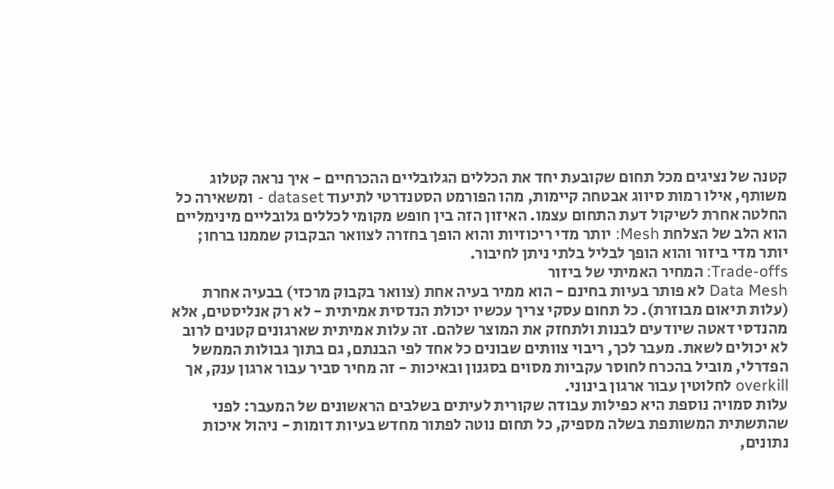קטנה של נציגים מכל תחום שקובעת יחד את הכללים הגלובליים ההכרחיים - איך נראה קטלוג משותף, אילו רמות סיווג אבטחה קיימות, מהו הפורמט הסטנדרטי לתיעוד dataset - ומשאירה כל החלטה אחרת לשיקול דעת התחום עצמו. האיזון הזה בין חופש מקומי לכללים גלובליים מינימליים הוא הלב של הצלחת Mesh: יותר מדי ריכוזיות והוא הופך בחזרה לצוואר הבקבוק שממנו ברחו; יותר מדי ביזור והוא הופך לבליל בלתי ניתן לחיבור.
Trade-offs: המחיר האמיתי של ביזור
Data Mesh לא פותר בעיות בחינם - הוא ממיר בעיה אחת (צוואר בקבוק מרכזי) בבעיה אחרת (עלות תיאום מבוזרת). כל תחום עסקי צריך עכשיו יכולת הנדסית אמיתית - לא רק אנליסטים, אלא מהנדסי דאטה שיודעים לבנות ולתחזק את המוצר שלהם. זה עלות אמיתית שארגונים קטנים לרוב לא יכולים לשאת. מעבר לכך, ריבוי צוותים שבונים כל אחד לפי הבנתם, גם בתוך גבולות הממשל הפדרלי, מוביל בהכרח לחוסר עקביות מסוים בסגנון ובאיכות - זה מחיר סביר עבור ארגון ענק, אך overkill לחלוטין עבור ארגון בינוני.
עלות סמויה נוספת היא כפילות עבודה שקורית לעיתים בשלבים הראשונים של המעבר: לפני שהתשתית המשותפת בשלה מספיק, כל תחום נוטה לפתור מחדש בעיות דומות - ניהול איכות נתונים,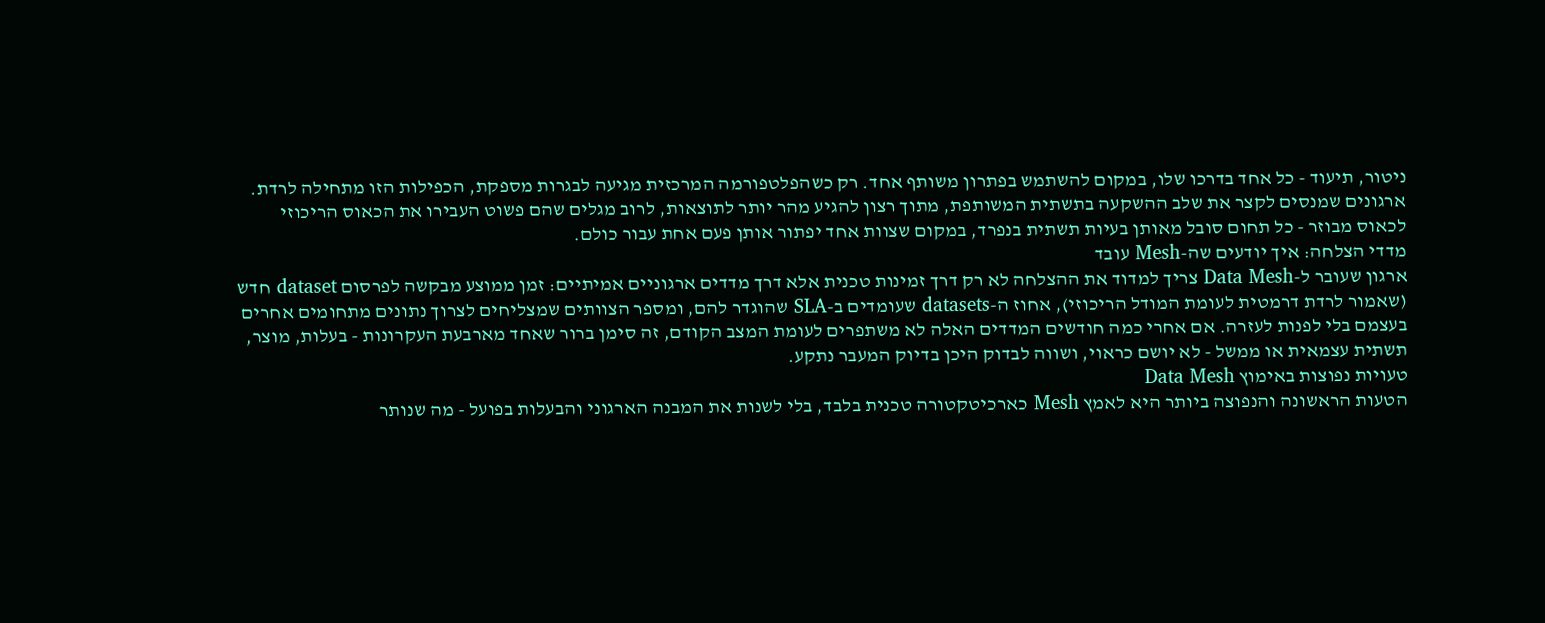ניטור, תיעוד - כל אחד בדרכו שלו, במקום להשתמש בפתרון משותף אחד. רק כשהפלטפורמה המרכזית מגיעה לבגרות מספקת, הכפילות הזו מתחילה לרדת. ארגונים שמנסים לקצר את שלב ההשקעה בתשתית המשותפת, מתוך רצון להגיע מהר יותר לתוצאות, לרוב מגלים שהם פשוט העבירו את הכאוס הריכוזי לכאוס מבוזר - כל תחום סובל מאותן בעיות תשתית בנפרד, במקום שצוות אחד יפתור אותן פעם אחת עבור כולם.
מדדי הצלחה: איך יודעים שה-Mesh עובד
ארגון שעובר ל-Data Mesh צריך למדוד את ההצלחה לא רק דרך זמינות טכנית אלא דרך מדדים ארגוניים אמיתיים: זמן ממוצע מבקשה לפרסום dataset חדש (שאמור לרדת דרמטית לעומת המודל הריכוזי), אחוז ה-datasets שעומדים ב-SLA שהוגדר להם, ומספר הצוותים שמצליחים לצרוך נתונים מתחומים אחרים בעצמם בלי לפנות לעזרה. אם אחרי כמה חודשים המדדים האלה לא משתפרים לעומת המצב הקודם, זה סימן ברור שאחד מארבעת העקרונות - בעלות, מוצר, תשתית עצמאית או ממשל - לא יושם כראוי, ושווה לבדוק היכן בדיוק המעבר נתקע.
טעויות נפוצות באימוץ Data Mesh
הטעות הראשונה והנפוצה ביותר היא לאמץ Mesh כארכיטקטורה טכנית בלבד, בלי לשנות את המבנה הארגוני והבעלות בפועל - מה שנותר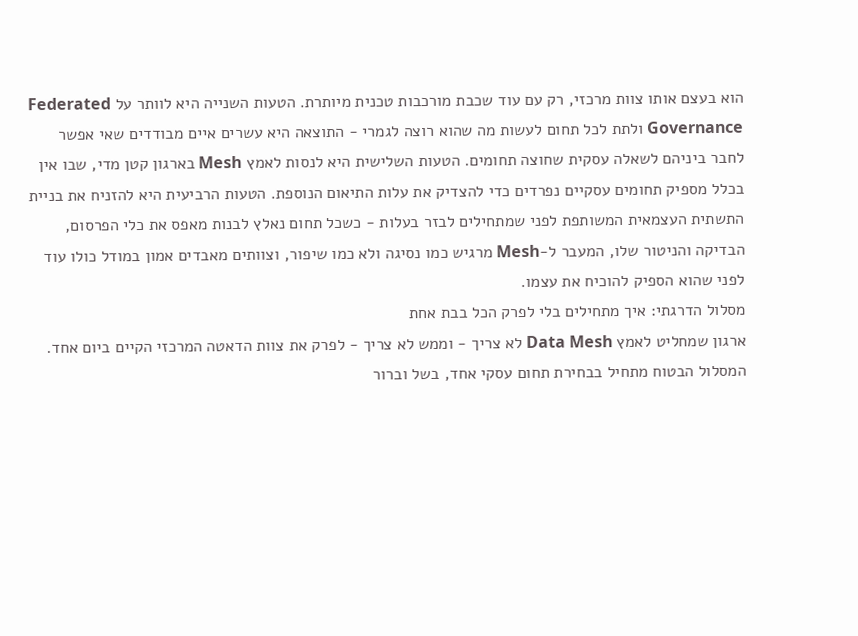הוא בעצם אותו צוות מרכזי, רק עם עוד שכבת מורכבות טכנית מיותרת. הטעות השנייה היא לוותר על Federated Governance ולתת לכל תחום לעשות מה שהוא רוצה לגמרי - התוצאה היא עשרים איים מבודדים שאי אפשר לחבר ביניהם לשאלה עסקית שחוצה תחומים. הטעות השלישית היא לנסות לאמץ Mesh בארגון קטן מדי, שבו אין בכלל מספיק תחומים עסקיים נפרדים כדי להצדיק את עלות התיאום הנוספת. הטעות הרביעית היא להזניח את בניית התשתית העצמאית המשותפת לפני שמתחילים לבזר בעלות - כשכל תחום נאלץ לבנות מאפס את כלי הפרסום, הבדיקה והניטור שלו, המעבר ל-Mesh מרגיש כמו נסיגה ולא כמו שיפור, וצוותים מאבדים אמון במודל כולו עוד לפני שהוא הספיק להוכיח את עצמו.
מסלול הדרגתי: איך מתחילים בלי לפרק הכל בבת אחת
ארגון שמחליט לאמץ Data Mesh לא צריך - וממש לא צריך - לפרק את צוות הדאטה המרכזי הקיים ביום אחד. המסלול הבטוח מתחיל בבחירת תחום עסקי אחד, בשל וברור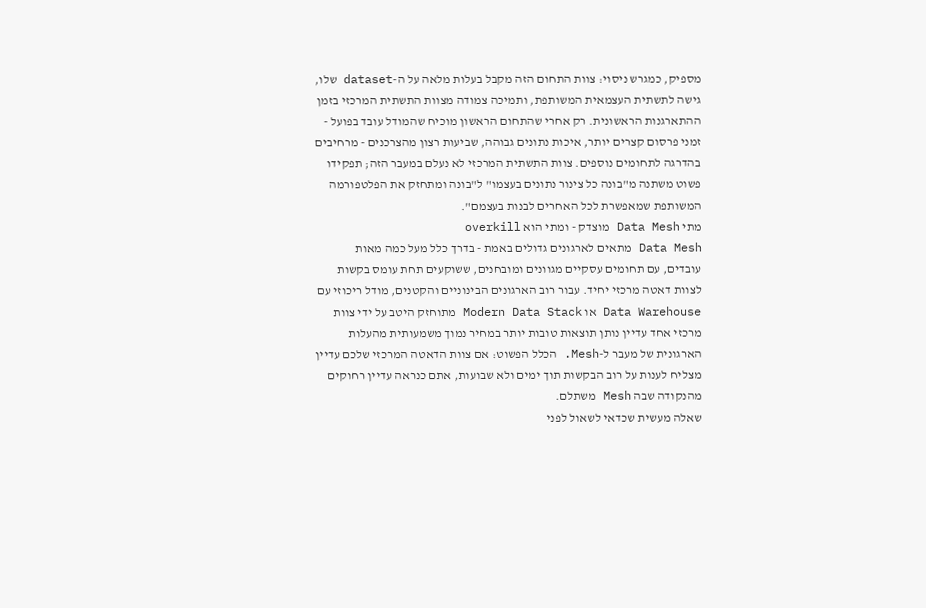מספיק, כמגרש ניסוי: צוות התחום הזה מקבל בעלות מלאה על ה-dataset שלו, גישה לתשתית העצמאית המשותפת, ותמיכה צמודה מצוות התשתית המרכזי בזמן ההתארגנות הראשונית. רק אחרי שהתחום הראשון מוכיח שהמודל עובד בפועל - זמני פרסום קצרים יותר, איכות נתונים גבוהה, שביעות רצון מהצרכנים - מרחיבים בהדרגה לתחומים נוספים. צוות התשתית המרכזי לא נעלם במעבר הזה; תפקידו פשוט משתנה מ"בונה כל צינור נתונים בעצמו" ל"בונה ומתחזק את הפלטפורמה המשותפת שמאפשרת לכל האחרים לבנות בעצמם".
מתי Data Mesh מוצדק - ומתי הוא overkill
Data Mesh מתאים לארגונים גדולים באמת - בדרך כלל מעל כמה מאות עובדים, עם תחומים עסקיים מגוונים ומובחנים, ששוקעים תחת עומס בקשות לצוות דאטה מרכזי יחיד. עבור רוב הארגונים הבינוניים והקטנים, מודל ריכוזי עם Data Warehouse או Modern Data Stack מתוחזק היטב על ידי צוות מרכזי אחד עדיין נותן תוצאות טובות יותר במחיר נמוך משמעותית מהעלות הארגונית של מעבר ל-Mesh. הכלל הפשוט: אם צוות הדאטה המרכזי שלכם עדיין מצליח לענות על רוב הבקשות תוך ימים ולא שבועות, אתם כנראה עדיין רחוקים מהנקודה שבה Mesh משתלם.
שאלה מעשית שכדאי לשאול לפני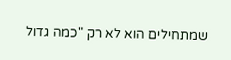שמתחילים הוא לא רק "כמה גדול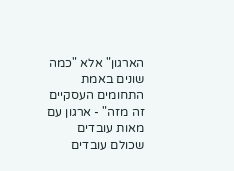הארגון" אלא "כמה שונים באמת התחומים העסקיים זה מזה" - ארגון עם מאות עובדים שכולם עובדים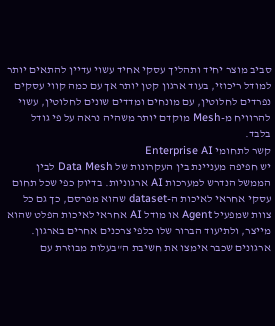סביב מוצר יחיד ותהליך עסקי אחיד עשוי עדיין להתאים יותר למודל ריכוזי, בעוד ארגון קטן יותר אך עם כמה קווי עסקים נפרדים לחלוטין, עם מונחים ומדדים שונים לחלוטין, עשוי להרוויח מ-Mesh מוקדם יותר משהיה נראה על פי גודל בלבד.
קשר לתחומי Enterprise AI
יש חפיפה מעניינת בין העקרונות של Data Mesh לבין הממשל הנדרש למערכות AI ארגוניות. בדיוק כפי שכל תחום עסקי אחראי לאיכות ה-dataset שהוא מפרסם, כך גם כל צוות שמפעיל Agent או מודל AI אחראי לאיכות הפלט שהוא מייצר, ולתיעוד הברור שלו כלפי צרכנים אחרים בארגון. ארגונים שכבר אימצו את חשיבת ה"בעלות מבוזרת עם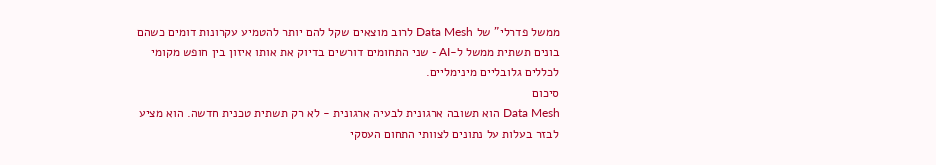ממשל פדרלי" של Data Mesh לרוב מוצאים שקל להם יותר להטמיע עקרונות דומים כשהם בונים תשתית ממשל ל-AI - שני התחומים דורשים בדיוק את אותו איזון בין חופש מקומי לכללים גלובליים מינימליים.
סיכום
Data Mesh הוא תשובה ארגונית לבעיה ארגונית - לא רק תשתית טכנית חדשה. הוא מציע לבזר בעלות על נתונים לצוותי התחום העסקי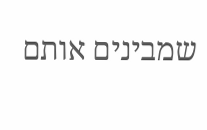שמבינים אותם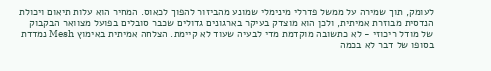לעומק, תוך שמירה על ממשל פדרלי מינימלי שמונע מהביזור להפוך לכאוס. המחיר הוא עלות תיאום ויכולת הנדסית מבוזרת אמיתית, ולכן הוא מוצדק בעיקר בארגונים גדולים שכבר סובלים בפועל מצוואר הבקבוק של מודל ריכוזי - לא כתשובה מוקדמת מדי לבעיה שעוד לא קיימת. הצלחה אמיתית באימוץ Mesh נמדדת בסופו של דבר לא בכמה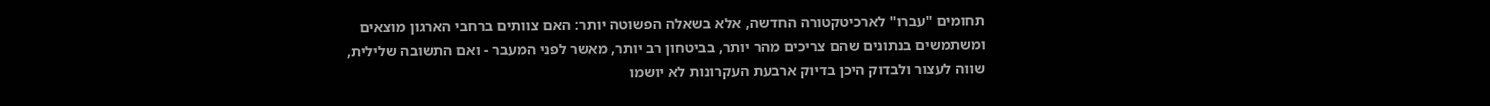תחומים "עברו" לארכיטקטורה החדשה, אלא בשאלה הפשוטה יותר: האם צוותים ברחבי הארגון מוצאים ומשתמשים בנתונים שהם צריכים מהר יותר, בביטחון רב יותר, מאשר לפני המעבר - ואם התשובה שלילית, שווה לעצור ולבדוק היכן בדיוק ארבעת העקרונות לא יושמו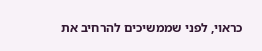כראוי, לפני שממשיכים להרחיב את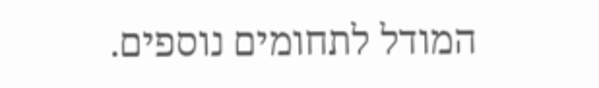המודל לתחומים נוספים.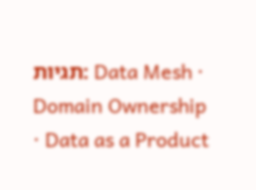תגיות: Data Mesh · Domain Ownership · Data as a Product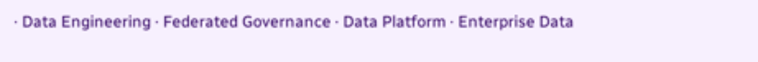· Data Engineering · Federated Governance · Data Platform · Enterprise Data